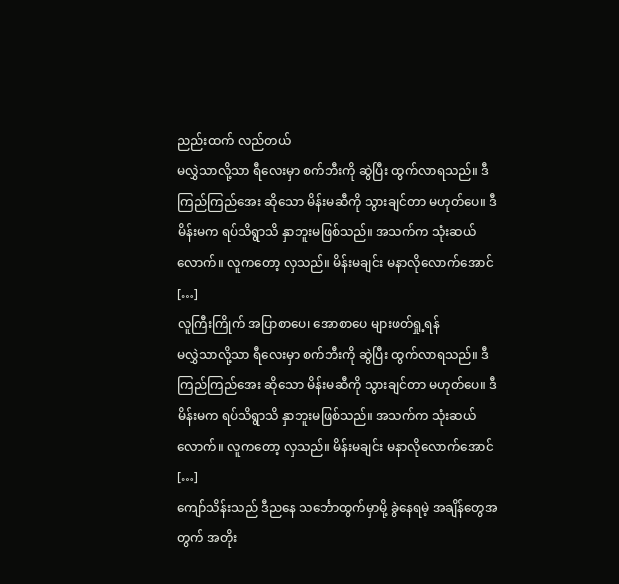ညည်းထက် လည်တယ်
မလွှဲသာလို့သာ ရီလေးမှာ စက်ဘီးကို ဆွဲပြီး ထွက်လာရသည်။ ဒီ ကြည်ကြည်အေး ဆိုသော မိန်းမဆီကို သွားချင်တာ မဟုတ်ပေ။ ဒီမိန်းမက ရပ်သိရွာသိ နှာဘူးမဖြစ်သည်။ အသက်က သုံးဆယ်လောက်။ လူကတော့ လှသည်။ မိန်းမချင်း မနာလိုလောက်အောင် […]
လူကြီးကြိုက် အပြာစာပေ၊ အောစာပေ များဖတ်ရှု့ရန်
မလွှဲသာလို့သာ ရီလေးမှာ စက်ဘီးကို ဆွဲပြီး ထွက်လာရသည်။ ဒီ ကြည်ကြည်အေး ဆိုသော မိန်းမဆီကို သွားချင်တာ မဟုတ်ပေ။ ဒီမိန်းမက ရပ်သိရွာသိ နှာဘူးမဖြစ်သည်။ အသက်က သုံးဆယ်လောက်။ လူကတော့ လှသည်။ မိန်းမချင်း မနာလိုလောက်အောင် […]
ကျော်သိန်းသည် ဒီညနေ သင်္ဘောထွက်မှာမို့ ခွဲနေရမဲ့ အချိန်တွေအတွက် အတိုး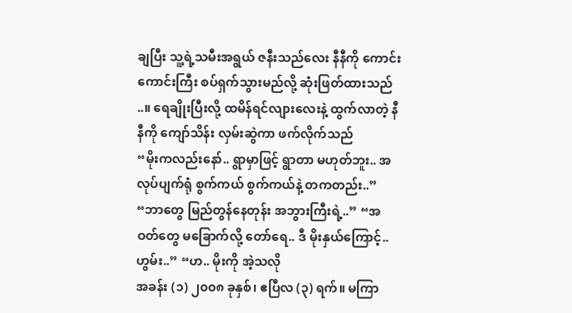ချပြီး သူ့ရဲ့သမီးအရွယ် ဇနီးသည်လေး နီနီကို ကောင်းကောင်းကြီး စပ်ရှက်သွားမည်လို့ ဆုံးဖြတ်ထားသည် ..။ ရေချိုးပြီးလို့ ထမိန်ရင်လျားလေးနဲ့ ထွက်လာတဲ့ နီနီကို ကျော်သိန်း လှမ်းဆွဲကာ ဖက်လိုက်သည်
“မိုးကလည်းနော်.. ရွာမှာဖြင့် ရွာတာ မဟုတ်ဘူး.. အလုပ်ပျက်ရုံ စွက်ကယ် စွက်ကယ်နဲ့ တကတည်း..” “ဘာတွေ မြည်တွန်နေတုန်း အဘွားကြီးရဲ့..” “အဝတ်တွေ မခြောက်လို့ တော်ရေ.. ဒီ မိုးနှယ်ကြောင့်.. ဟွမ်း..” “ဟ.. မိုးကို အဲ့သလို
အခန်း (၁) ၂၀၀၈ ခုနှစ်၊ ဧပြီလ (၃) ရက်။ မကြာ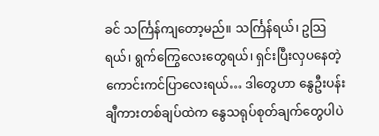ခင် သင်္ကြန်ကျတော့မည်။ သင်္ကြန်ရယ်၊ ဥသြရယ်၊ ရွက်ကြွေလေးတွေရယ်၊ ရှင်းပြီးလှပနေတဲ့ ကောင်းကင်ပြာလေးရယ်… ဒါတွေဟာ နွေဦးပန်းချီကားတစ်ချပ်ထဲက နွေသရုပ်စုတ်ချက်တွေပါပဲ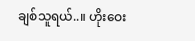ချစ်သူရယ်..။ ဟိုးဝေး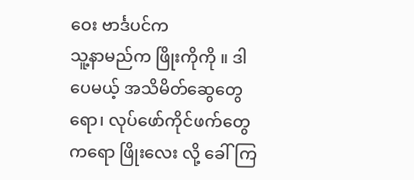ဝေး ဗာင်္ဒပင်က
သူ့နာမည်က ဖြိုးကိုကို ။ ဒါပေမယ့် အသိမိတ်ဆွေတွေရော၊ လုပ်ဖော်ကိုင်ဖက်တွေကရော ဖြိုးလေး လို့ ခေါ်ကြ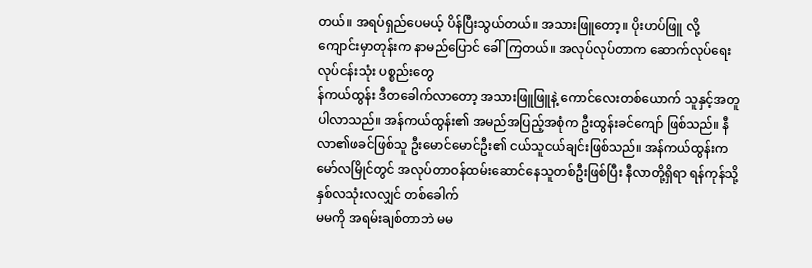တယ်။ အရပ်ရှည်ပေမယ့် ပိန်ပြီးသွယ်တယ်။ အသားဖြူတော့။ ပိုးဟပ်ဖြူ လို့ ကျောင်းမှာတုန်းက နာမည်ပြောင် ခေါ်ကြတယ်။ အလုပ်လုပ်တာက ဆောက်လုပ်ရေးလုပ်ငန်းသုံး ပစ္စည်းတွေ
န်ကယ်ထွန်း ဒီတခေါက်လာတော့ အသားဖြူဖြူနဲ့ ကောင်လေးတစ်ယောက် သူနှင့်အတူ ပါလာသည်။ အန်ကယ်ထွန်း၏ အမည်အပြည့်အစုံက ဦးထွန်းခင်ကျော် ဖြစ်သည်။ နီလာ၏ဖခင်ဖြစ်သူ ဦးမောင်မောင်ဦး၏ ငယ်သူငယ်ချင်းဖြစ်သည်။ အန်ကယ်ထွန်းက မော်လမြိုင်တွင် အလုပ်တာဝန်ထမ်းဆောင်နေသူတစ်ဦးဖြစ်ပြီး နီလာတို့ရှိရာ ရန်ကုန်သို့ နှစ်လသုံးလလျှင် တစ်ခေါက်
မမကို အရမ်းချစ်တာဘဲ မမ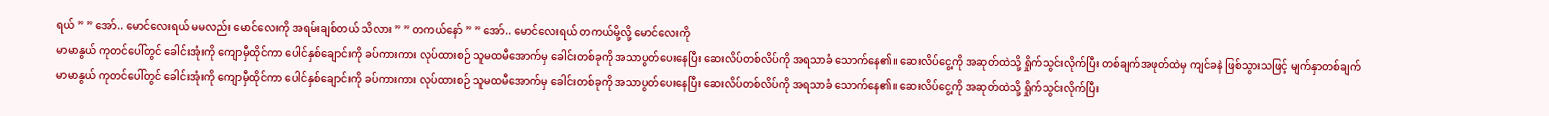ရယ် ” ” အော်.. မောင်လေးရယ် မမလည်း မောင်လေးကို အရမ်းချစ်တယ် သိလား ” ” တကယ်နော် ” ” အော်.. မောင်လေးရယ် တကယ်မို့လို့ မောင်လေးကို
မာမာနွယ် ကုတင်ပေါ်တွင် ခေါင်းအုံးကို ကျောမှီထိုင်ကာ ပေါင်နှစ်ချောင်းကို ခပ်ကားကား လုပ်ထားစဉ် သူမထမီအောက်မှ ခေါင်းတစ်ခုကို အသာပွတ်ပေးနေပြီး ဆေးလိပ်တစ်လိပ်ကို အရသာခံ သောက်နေ၏။ ဆေးလိပ်ငွေ့ကို အဆုတ်ထဲသို့ ရှိုက်သွင်းလိုက်ပြီး တစ်ချက်အဖုတ်ထဲမှ ကျင်ခနဲ ဖြစ်သွားသဖြင့် မျက်နှာတစ်ချက်
မာမာနွယ် ကုတင်ပေါ်တွင် ခေါင်းအုံးကို ကျောမှီထိုင်ကာ ပေါင်နှစ်ချောင်းကို ခပ်ကားကား လုပ်ထားစဉ် သူမထမီအောက်မှ ခေါင်းတစ်ခုကို အသာပွတ်ပေးနေပြီး ဆေးလိပ်တစ်လိပ်ကို အရသာခံ သောက်နေ၏။ ဆေးလိပ်ငွေ့ကို အဆုတ်ထဲသို့ ရှိုက်သွင်းလိုက်ပြီး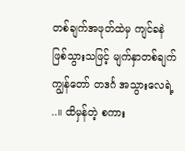တစ်ချက်အဖုတ်ထဲမှ ကျင်ခနဲ ဖြစ်သွားသဖြင့် မျက်နှာတစ်ချက်
ကျွန်တော် တဒင်္ဂ အသွားလေရဲ့ ..။ ထိမှန်တဲ့ စကား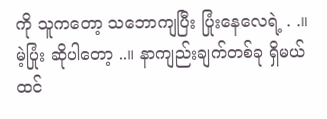ကို သူကတော့ သဘောကျပြီး ပြုံးနေလေရဲ့ . .။ မဲ့ပြုံး ဆိုပါတော့ ..။ နာကျည်းချက်တစ်ခု ရှိမယ်ထင်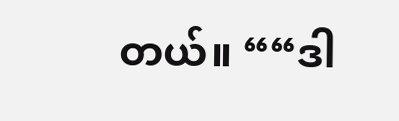တယ်။ ““ဒါ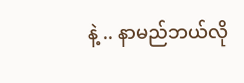နဲ့ .. နာမည်ဘယ်လို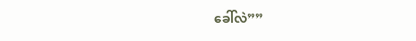ခေါ်လဲ””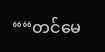““တင်မေ